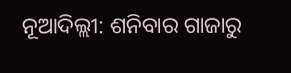ନୂଆଦିଲ୍ଲୀ: ଶନିବାର ଗାଜାରୁ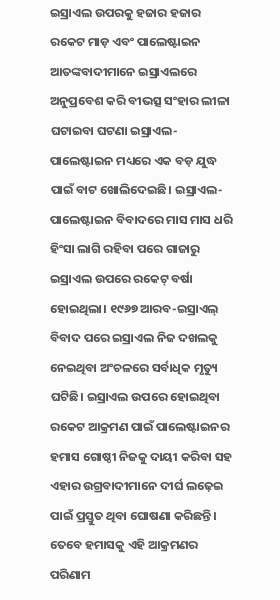ଇସ୍ରାଏଲ ଉପରକୁ ହଜାର ହଜାର ରକେଟ ମାଡ଼ ଏବଂ ପାଲେଷ୍ଟାଇନ ଆତଙ୍କବାଦୀମାନେ ଇସ୍ରାଏଲରେ ଅନୁପ୍ରବେଶ କରି ବୀଭତ୍ସ ସଂହାର ଲୀଳା ଘଟାଇବା ଘଟଣା ଇସ୍ରାଏଲ-ପାଲେଷ୍ଟାଇନ ମଧ୍ୟରେ ଏକ ବଡ଼ ଯୁଦ୍ଧ ପାଇଁ ବାଟ ଖୋଲିଦେଇଛି। ଇସ୍ରାଏଲ-ପାଲେଷ୍ଟାଇନ ବିବାଦରେ ମାସ ମାସ ଧରି ହିଂସା ଲାଗି ରହିବା ପରେ ଗାଜାରୁ ଇସ୍ରାଏଲ ଉପରେ ରକେଟ୍ ବର୍ଷା ହୋଇଥିଲା। ୧୯୬୭ ଆରବ-ଇସ୍ରାଏଲ୍ ବିବାଦ ପରେ ଇସ୍ରାଏଲ ନିଜ ଦଖଲକୁ ନେଇଥିବା ଅଂଚଳରେ ସର୍ବାଧିକ ମୃତ୍ୟୁ ଘଟିଛି। ଇସ୍ରାଏଲ ଉପରେ ହୋଇଥିବା ରକେଟ ଆକ୍ରମଣ ପାଇଁ ପାଲେଷ୍ଟାଇନର ହମାସ ଗୋଷ୍ଠୀ ନିଜକୁ ଦାୟୀ କରିବା ସହ ଏହାର ଉଗ୍ରବାଦୀମାନେ ଦୀର୍ଘ ଲଢ଼େଇ ପାଇଁ ପ୍ରସ୍ତୁତ ଥିବା ଘୋଷଣା କରିଛନ୍ତି। ତେବେ ହମାସକୁ ଏହି ଆକ୍ରମଣର ପରିଣାମ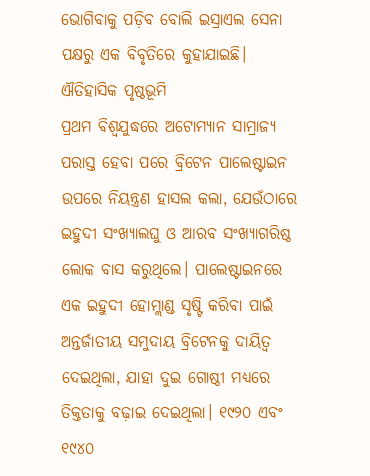ଭୋଗିବାକୁ ପଡ଼ିବ ବୋଲି ଇସ୍ରାଏଲ ସେନା ପକ୍ଷରୁ ଏକ ବିବୃତିରେ କୁହାଯାଇଛି।
ଐତିହାସିକ ପୃଷ୍ଠଭୂମି
ପ୍ରଥମ ବିଶ୍ୱଯୁଦ୍ଧରେ ଅଟୋମ୍ୟାନ ସାମ୍ରାଜ୍ୟ ପରାସ୍ତ ହେବା ପରେ ବ୍ରିଟେନ ପାଲେଷ୍ଟାଇନ ଉପରେ ନିୟନ୍ତ୍ରଣ ହାସଲ କଲା, ଯେଉଁଠାରେ ଇହୁଦୀ ସଂଖ୍ୟାଲଘୁ ଓ ଆରବ ସଂଖ୍ୟାଗରିଷ୍ଠ ଲୋକ ବାସ କରୁଥିଲେ। ପାଲେଷ୍ଟାଇନରେ ଏକ ଇହୁଦୀ ହୋମ୍ଲାଣ୍ଡ ସୃଷ୍ଟି କରିବା ପାଇଁ ଅନ୍ତର୍ଜାତୀୟ ସମୁଦାୟ ବ୍ରିଟେନକୁ ଦାୟିତ୍ବ ଦେଇଥିଲା, ଯାହା ଦୁଇ ଗୋଷ୍ଠୀ ମଧ୍ୟରେ ତିକ୍ତତାକୁ ବଢ଼ାଇ ଦେଇଥିଲା। ୧୯୨୦ ଏବଂ ୧୯୪୦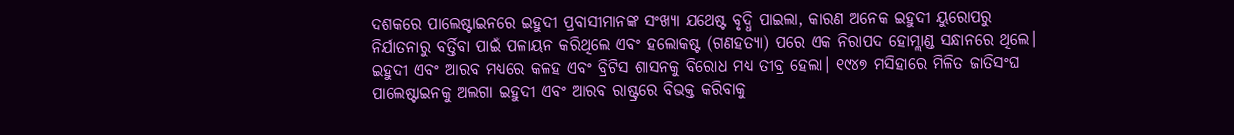ଦଶକରେ ପାଲେଷ୍ଟାଇନରେ ଇହୁଦୀ ପ୍ରବାସୀମାନଙ୍କ ସଂଖ୍ୟା ଯଥେଷ୍ଟ ବୃଦ୍ଧି ପାଇଲା, କାରଣ ଅନେକ ଇହୁଦୀ ୟୁରୋପରୁ ନିର୍ଯାତନାରୁ ବର୍ତ୍ତିବା ପାଇଁ ପଳାୟନ କରିଥିଲେ ଏବଂ ହଲୋକଷ୍ଟ (ଗଣହତ୍ୟା) ପରେ ଏକ ନିରାପଦ ହୋମ୍ଲାଣ୍ଡ ସନ୍ଧାନରେ ଥିଲେ। ଇହୁଦୀ ଏବଂ ଆରବ ମଧ୍ୟରେ କଳହ ଏବଂ ବ୍ରିଟିସ ଶାସନକୁ ବିରୋଧ ମଧ୍ୟ ତୀବ୍ର ହେଲା। ୧୯୪୭ ମସିହାରେ ମିଳିତ ଜାତିସଂଘ ପାଲେଷ୍ଟାଇନକୁ ଅଲଗା ଇହୁଦୀ ଏବଂ ଆରବ ରାଷ୍ଟ୍ରରେ ବିଭକ୍ତ କରିବାକୁ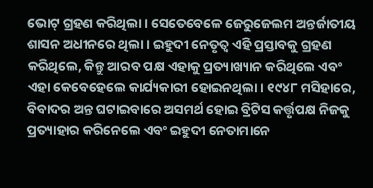ଭୋଟ୍ ଗ୍ରହଣ କରିଥିଲା। ସେତେବେଳେ ଜେରୁଜେଲମ ଅନ୍ତର୍ଜାତୀୟ ଶାସନ ଅଧୀନରେ ଥିଲା। ଇହୁଦୀ ନେତୃତ୍ୱ ଏହି ପ୍ରସ୍ତାବକୁ ଗ୍ରହଣ କରିଥିଲେ, କିନ୍ତୁ ଆରବ ପକ୍ଷ ଏହାକୁ ପ୍ରତ୍ୟାଖ୍ୟାନ କରିଥିଲେ ଏବଂ ଏହା କେବେହେଲେ କାର୍ଯ୍ୟକାରୀ ହୋଇନଥିଲା। ୧୯୪୮ ମସିହାରେ, ବିବାଦର ଅନ୍ତ ଘଟାଇବାରେ ଅସମର୍ଥ ହୋଇ ବ୍ରିଟିସ କର୍ତ୍ତୃପକ୍ଷ ନିଜକୁ ପ୍ରତ୍ୟାହାର କରିନେଲେ ଏବଂ ଇହୁଦୀ ନେତାମାନେ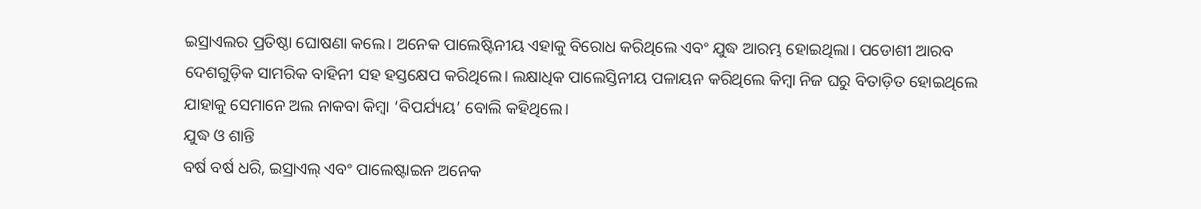ଇସ୍ରାଏଲର ପ୍ରତିଷ୍ଠା ଘୋଷଣା କଲେ। ଅନେକ ପାଲେଷ୍ଟିନୀୟ ଏହାକୁ ବିରୋଧ କରିଥିଲେ ଏବଂ ଯୁଦ୍ଧ ଆରମ୍ଭ ହୋଇଥିଲା। ପଡୋଶୀ ଆରବ ଦେଶଗୁଡ଼ିକ ସାମରିକ ବାହିନୀ ସହ ହସ୍ତକ୍ଷେପ କରିଥିଲେ। ଲକ୍ଷାଧିକ ପାଲେସ୍ତିନୀୟ ପଳାୟନ କରିଥିଲେ କିମ୍ବା ନିଜ ଘରୁ ବିତାଡ଼ିତ ହୋଇଥିଲେ ଯାହାକୁ ସେମାନେ ଅଲ ନାକବା କିମ୍ବା ‘ବିପର୍ଯ୍ୟୟ’ ବୋଲି କହିଥିଲେ।
ଯୁଦ୍ଧ ଓ ଶାନ୍ତି
ବର୍ଷ ବର୍ଷ ଧରି, ଇସ୍ରାଏଲ୍ ଏବଂ ପାଲେଷ୍ଟାଇନ ଅନେକ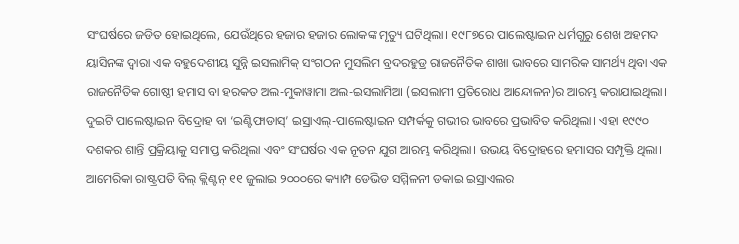ସଂଘର୍ଷରେ ଜଡିତ ହୋଇଥିଲେ, ଯେଉଁଥିରେ ହଜାର ହଜାର ଲୋକଙ୍କ ମୃତ୍ୟୁ ଘଟିଥିଲା। ୧୯୮୭ରେ ପାଲେଷ୍ଟାଇନ ଧର୍ମଗୁରୁ ଶେଖ ଅହମଦ ୟାସିନଙ୍କ ଦ୍ୱାରା ଏକ ବହୁଦେଶୀୟ ସୁନ୍ନି ଇସଲାମିକ୍ ସଂଗଠନ ମୁସଲିମ ବ୍ରଦରହୁଡ୍ର ରାଜନୈତିକ ଶାଖା ଭାବରେ ସାମରିକ ସାମର୍ଥ୍ୟ ଥିବା ଏକ ରାଜନୈତିକ ଗୋଷ୍ଠୀ ହମାସ ବା ହରକତ ଅଲ-ମୁକାୱାମା ଅଲ-ଇସଲାମିଆ (ଇସଲାମୀ ପ୍ରତିରୋଧ ଆନ୍ଦୋଳନ)ର ଆରମ୍ଭ କରାଯାଇଥିଲା। ଦୁଇଟି ପାଲେଷ୍ଟାଇନ ବିଦ୍ରୋହ ବା ‘ଇଣ୍ଟିଫାଡାସ୍’ ଇସ୍ରାଏଲ୍-ପାଲେଷ୍ଟାଇନ ସମ୍ପର୍କକୁ ଗଭୀର ଭାବରେ ପ୍ରଭାବିତ କରିଥିଲା। ଏହା ୧୯୯୦ ଦଶକର ଶାନ୍ତି ପ୍ରକ୍ରିୟାକୁ ସମାପ୍ତ କରିଥିଲା ଏବଂ ସଂଘର୍ଷର ଏକ ନୂତନ ଯୁଗ ଆରମ୍ଭ କରିଥିଲା। ଉଭୟ ବିଦ୍ରୋହରେ ହମାସର ସମ୍ପୃକ୍ତି ଥିଲା। ଆମେରିକା ରାଷ୍ଟ୍ରପତି ବିଲ୍ କ୍ଲିଣ୍ଟନ୍ ୧୧ ଜୁଲାଇ ୨୦୦୦ରେ କ୍ୟାମ୍ପ ଡେଭିଡ ସମ୍ମିଳନୀ ଡକାଇ ଇସ୍ରାଏଲର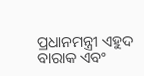ପ୍ରଧାନମନ୍ତ୍ରୀ ଏହୁଦ ବାରାକ ଏବଂ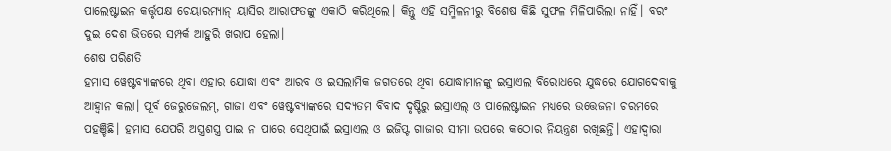ପାଲେଷ୍ଟାଇନ କର୍ତ୍ତୃପକ୍ଷ ଚେୟାରମ୍ୟାନ୍ ୟାସିର ଆରାଫତଙ୍କୁ ଏକାଠି କରିଥିଲେ। କିନ୍ତୁ ଏହି ସମ୍ମିଳନୀରୁ ବିଶେଷ କିଛି ସୁଫଳ ମିଳିପାରିଲା ନାହିଁ। ବରଂ ଦୁଇ ଦେଶ ଭିତରେ ସମ୍ପର୍କ ଆହୁରି ଖରାପ ହେଲା।
ଶେଷ ପରିଣତି
ହମାସ ୱେଷ୍ଟବ୍ୟାଙ୍କରେ ଥିବା ଏହାର ଯୋଦ୍ଧା ଏବଂ ଆରବ ଓ ଇସଲାମିକ ଜଗତରେ ଥିବା ଯୋଦ୍ଧାମାନଙ୍କୁ ଇସ୍ରାଏଲ ବିରୋଧରେ ଯୁଦ୍ଧରେ ଯୋଗଦେବାକୁ ଆହ୍ବାନ କଲା। ପୂର୍ବ ଜେରୁଜେଲମ୍, ଗାଜା ଏବଂ ୱେଷ୍ଟବ୍ୟାଙ୍କରେ ସଦ୍ୟତମ ବିବାଦ ଦୃଷ୍ଟିରୁ ଇସ୍ରାଏଲ୍ ଓ ପାଲେଷ୍ଟାଇନ ମଧ୍ୟରେ ଉତ୍ତେଜନା ଚରମରେ ପହଞ୍ଚିଛି। ହମାସ ଯେପରି ଅସ୍ତ୍ରଶସ୍ତ୍ର ପାଇ ନ ପାରେ ସେଥିପାଇଁ ଇସ୍ରାଏଲ ଓ ଇଜିପ୍ଟ ଗାଜାର ସୀମା ଉପରେ କଠୋର ନିୟନ୍ତ୍ରଣ ରଖିଛନ୍ତି। ଏହାଦ୍ୱାରା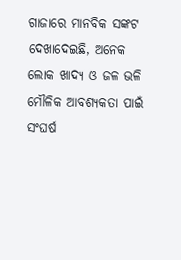ଗାଜାରେ ମାନବିକ ସଙ୍କଟ ଦେଖାଦେଇଛି, ଅନେକ ଲୋକ ଖାଦ୍ୟ ଓ ଜଳ ଭଳି ମୌଳିକ ଆବଶ୍ୟକତା ପାଇଁ ସଂଘର୍ଷ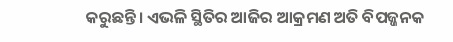କରୁଛନ୍ତି। ଏଭଳି ସ୍ଥିତିର ଆଜିର ଆକ୍ରମଣ ଅତି ବିପଜ୍ଜନକ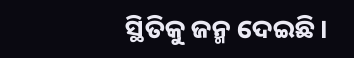ସ୍ଥିତିକୁ ଜନ୍ମ ଦେଇଛି।